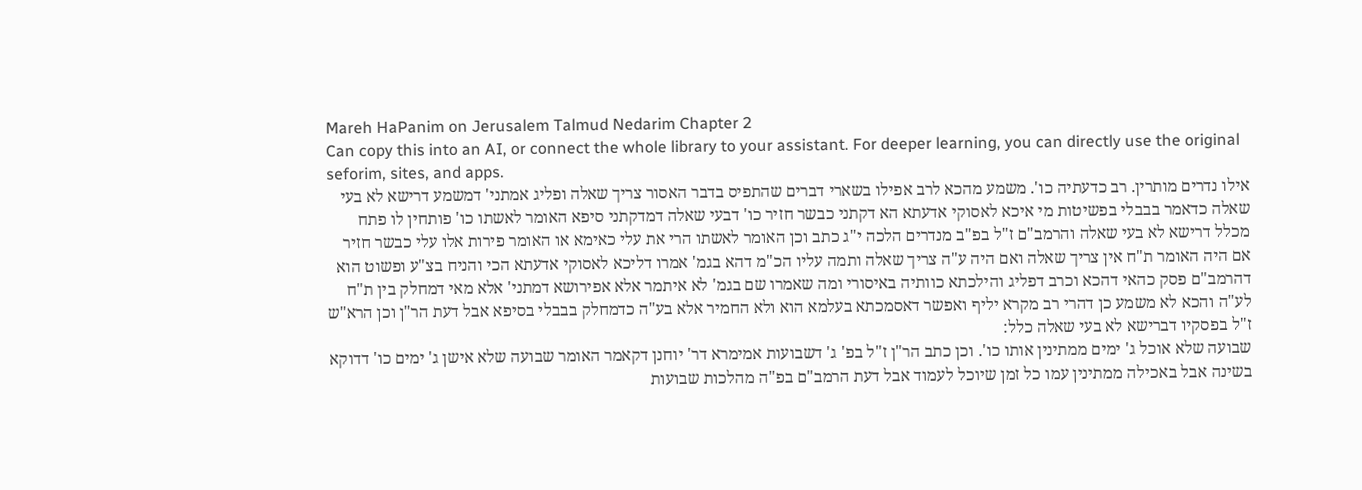Mareh HaPanim on Jerusalem Talmud Nedarim Chapter 2
Can copy this into an AI, or connect the whole library to your assistant. For deeper learning, you can directly use the original seforim, sites, and apps.
אילו נדרים מותרין. רב כדעתיה כו'. משמע מהכא לרב אפילו בשארי דברים שהתפיס בדבר האסור צריך שאלה ופליג אמתני' דמשמע דרישא לא בעי שאלה כדאמר בבבלי בפשיטות מי איכא לאסוקי אדעתא הא דקתני כבשר חזיר כו' דבעי שאלה דמדקתני סיפא האומר לאשתו כו' פותחין לו פתח מכלל דרישא לא בעי שאלה והרמב"ם ז"ל בפ"ב מנדרים הלכה י"ג כתב וכן האומר לאשתו הרי את עלי כאימא או האומר פירות אלו עלי כבשר חזיר אם היה האומר ת"ח אין צריך שאלה ואם היה ע"ה צריך שאלה ותמה עליו הכ"מ דהא בגמ' אמרו דליכא לאסוקי אדעתא הכי והניח בצ"ע ופשוט הוא דהרמב"ם פסק כהאי דהכא וכרב דפליג והילכתא כוותיה באיסורי ומה שאמרו שם בגמ' לא איתמר אלא אפירושא דמתני' אלא מאי דמחלק בין ת"ח לע"ה והכא לא משמע כן דהרי רב מקרא יליף ואפשר דאסמכתא בעלמא הוא ולא החמיר אלא בע"ה כדמחלק בבבלי בסיפא אבל דעת הר"ן וכן הרא"ש ז"ל בפסקיו דברישא לא בעי שאלה כלל:
שבועה שלא אוכל ג' ימים ממתינין אותו כו'. וכן כתב הר"ן ז"ל בפ' ג' דשבועות אמימרא דר' יוחנן דקאמר האומר שבועה שלא אישן ג' ימים כו' דדוקא בשינה אבל באכילה ממתינין עמו כל זמן שיוכל לעמוד אבל דעת הרמב"ם בפ"ה מהלכות שבועות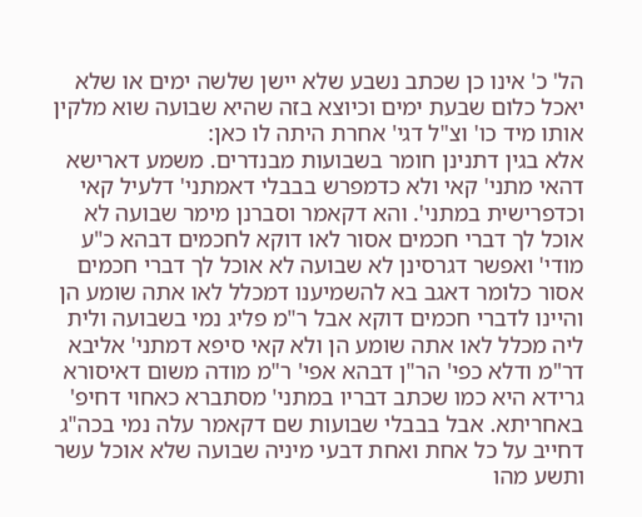הל' כ' אינו כן שכתב נשבע שלא יישן שלשה ימים או שלא יאכל כלום שבעת ימים וכיוצא בזה שהיא שבועה שוא מלקין אותו מיד כו' וצ"ל דגי' אחרת היתה לו כאן:
אלא בגין דתנינן חומר בשבועות מבנדרים. משמע דארישא דהאי מתני' קאי ולא כדמפרש בבבלי דאמתני' דלעיל קאי וכדפרישית במתני'. והא דקאמר וסברנן מימר שבועה לא אוכל לך דברי חכמים אסור לאו דוקא לחכמים דבהא כ"ע מודי' ואפשר דגרסינן לא שבועה לא אוכל לך דברי חכמים אסור כלומר דאגב בא להשמיענו דמכלל לאו אתה שומע הן והיינו לדברי חכמים דוקא אבל ר"מ פליג נמי בשבועה ולית ליה מכלל לאו אתה שומע הן ולא קאי סיפא דמתני' אליבא דר"מ ודלא כפי' הר"ן דבהא אפי' ר"מ מודה משום דאיסורא גרידא היא כמו שכתב דבריו במתני' מסתברא כאחוי דחיפ' באחריתא. אבל בבבלי שבועות שם דקאמר עלה נמי בכה"ג דחייב על כל אחת ואחת דבעי מיניה שבועה שלא אוכל עשר ותשע מהו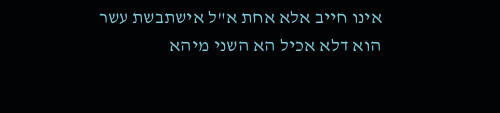אינו חייב אלא אחת א"ל אישתבשת עשר הוא דלא אכיל הא השני מיהא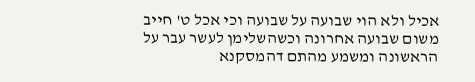אכיל ולא הוי שבועה על שבועה וכי אכל ט' חייב משום שבועה אחרונה וכשהשלימן לעשר עבר על הראשונה ומשמע מהתם דהמסקנא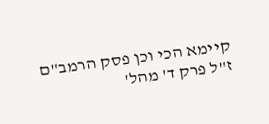קיימא הכי וכן פסק הרמב"ם ז"ל פרק ד' מהל'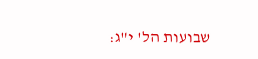שבועות הל' י"ג: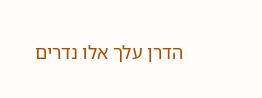הדרן עלך אלו נדרים